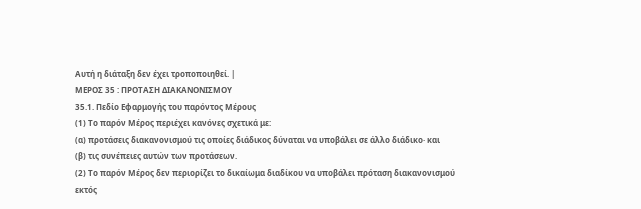Αυτή η διάταξη δεν έχει τροποποιηθεί. |
ΜΕΡΟΣ 35 : ΠΡΟΤΑΣΗ ΔΙΑΚΑΝΟΝΙΣΜΟΥ
35.1. Πεδίο Εφαρμογής του παρόντος Μέρους
(1) Το παρόν Μέρος περιέχει κανόνες σχετικά με:
(α) προτάσεις διακανονισμού τις οποίες διάδικος δύναται να υποβάλει σε άλλο διάδικο· και
(β) τις συνέπειες αυτών των προτάσεων.
(2) Το παρόν Μέρος δεν περιορίζει το δικαίωμα διαδίκου να υποβάλει πρόταση διακανονισμού εκτός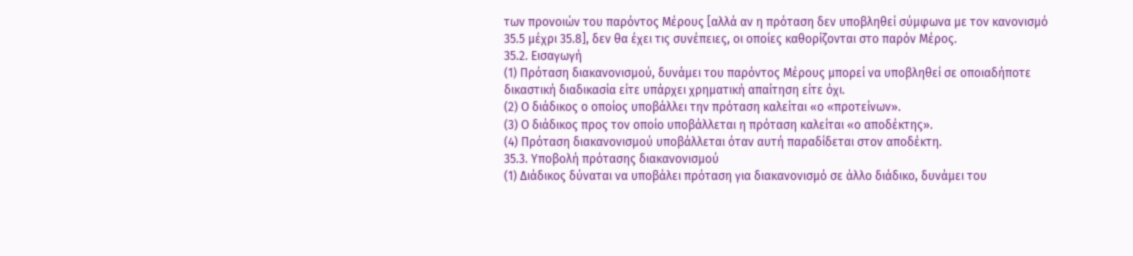των προνοιών του παρόντος Μέρους [αλλά αν η πρόταση δεν υποβληθεί σύμφωνα με τον κανονισμό 35.5 μέχρι 35.8], δεν θα έχει τις συνέπειες, οι οποίες καθορίζονται στο παρόν Μέρος.
35.2. Εισαγωγή
(1) Πρόταση διακανονισμού, δυνάμει του παρόντος Μέρους μπορεί να υποβληθεί σε οποιαδήποτε δικαστική διαδικασία είτε υπάρχει χρηματική απαίτηση είτε όχι.
(2) Ο διάδικος ο οποίος υποβάλλει την πρόταση καλείται «ο «προτείνων».
(3) Ο διάδικος προς τον οποίο υποβάλλεται η πρόταση καλείται «ο αποδέκτης».
(4) Πρόταση διακανονισμού υποβάλλεται όταν αυτή παραδίδεται στον αποδέκτη.
35.3. Υποβολή πρότασης διακανονισμού
(1) Διάδικος δύναται να υποβάλει πρόταση για διακανονισμό σε άλλο διάδικο, δυνάμει του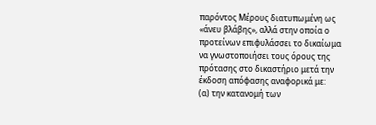παρόντος Μέρους διατυπωμένη ως «άνευ βλάβης», αλλά στην οποία ο προτείνων επιφυλάσσει το δικαίωμα να γνωστοποιήσει τους όρους της πρότασης στο δικαστήριο μετά την έκδοση απόφασης αναφορικά με:
(α) την κατανομή των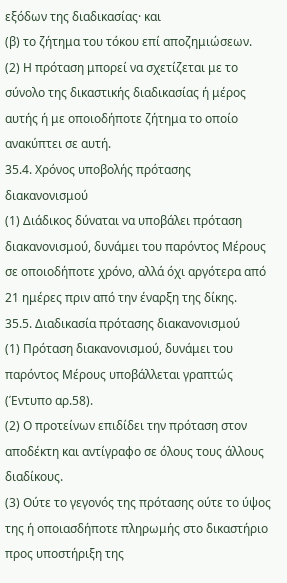εξόδων της διαδικασίας· και
(β) το ζήτημα του τόκου επί αποζημιώσεων.
(2) Η πρόταση μπορεί να σχετίζεται με το σύνολο της δικαστικής διαδικασίας ή μέρος αυτής ή με οποιοδήποτε ζήτημα το οποίο ανακύπτει σε αυτή.
35.4. Χρόνος υποβολής πρότασης διακανονισμού
(1) Διάδικος δύναται να υποβάλει πρόταση διακανονισμού, δυνάμει του παρόντος Μέρους σε οποιοδήποτε χρόνο, αλλά όχι αργότερα από 21 ημέρες πριν από την έναρξη της δίκης.
35.5. Διαδικασία πρότασης διακανονισμού
(1) Πρόταση διακανονισμού, δυνάμει του παρόντος Μέρους υποβάλλεται γραπτώς (Έντυπο αρ.58).
(2) Ο προτείνων επιδίδει την πρόταση στον αποδέκτη και αντίγραφο σε όλους τους άλλους διαδίκους.
(3) Ούτε το γεγονός της πρότασης ούτε το ύψος της ή οποιασδήποτε πληρωμής στο δικαστήριο προς υποστήριξη της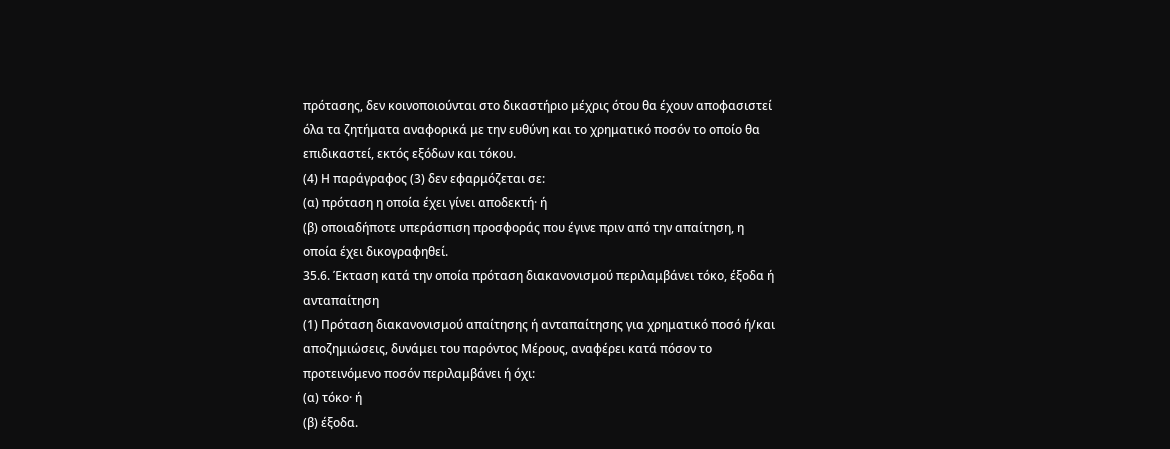πρότασης, δεν κοινοποιούνται στο δικαστήριο μέχρις ότου θα έχουν αποφασιστεί όλα τα ζητήματα αναφορικά με την ευθύνη και το χρηματικό ποσόν το οποίο θα επιδικαστεί, εκτός εξόδων και τόκου.
(4) Η παράγραφος (3) δεν εφαρμόζεται σε:
(α) πρόταση η οποία έχει γίνει αποδεκτή· ή
(β) οποιαδήποτε υπεράσπιση προσφοράς που έγινε πριν από την απαίτηση, η οποία έχει δικογραφηθεί.
35.6. Έκταση κατά την οποία πρόταση διακανονισμού περιλαμβάνει τόκο, έξοδα ή ανταπαίτηση
(1) Πρόταση διακανονισμού απαίτησης ή ανταπαίτησης για χρηματικό ποσό ή/και αποζημιώσεις, δυνάμει του παρόντος Μέρους, αναφέρει κατά πόσον το προτεινόμενο ποσόν περιλαμβάνει ή όχι:
(α) τόκο· ή
(β) έξοδα.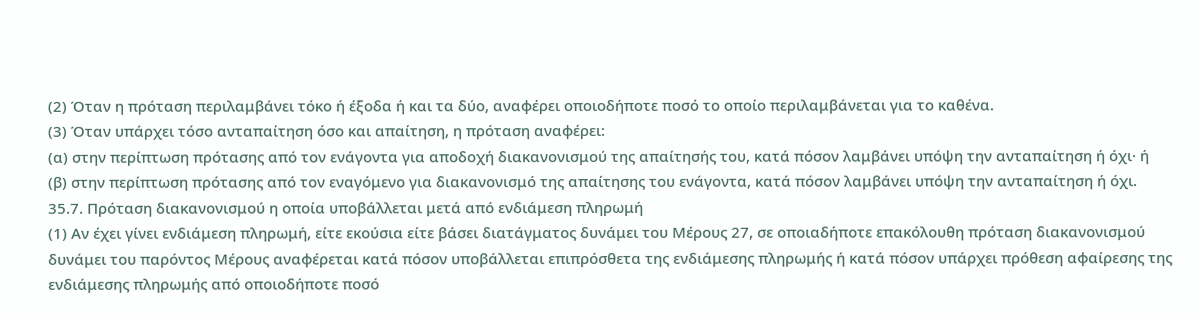(2) Όταν η πρόταση περιλαμβάνει τόκο ή έξοδα ή και τα δύο, αναφέρει οποιοδήποτε ποσό το οποίο περιλαμβάνεται για το καθένα.
(3) Όταν υπάρχει τόσο ανταπαίτηση όσο και απαίτηση, η πρόταση αναφέρει:
(α) στην περίπτωση πρότασης από τον ενάγοντα για αποδοχή διακανονισμού της απαίτησής του, κατά πόσον λαμβάνει υπόψη την ανταπαίτηση ή όχι· ή
(β) στην περίπτωση πρότασης από τον εναγόμενο για διακανονισμό της απαίτησης του ενάγοντα, κατά πόσον λαμβάνει υπόψη την ανταπαίτηση ή όχι.
35.7. Πρόταση διακανονισμού η οποία υποβάλλεται μετά από ενδιάμεση πληρωμή
(1) Αν έχει γίνει ενδιάμεση πληρωμή, είτε εκούσια είτε βάσει διατάγματος δυνάμει του Μέρους 27, σε οποιαδήποτε επακόλουθη πρόταση διακανονισμού δυνάμει του παρόντος Μέρους αναφέρεται κατά πόσον υποβάλλεται επιπρόσθετα της ενδιάμεσης πληρωμής ή κατά πόσον υπάρχει πρόθεση αφαίρεσης της ενδιάμεσης πληρωμής από οποιοδήποτε ποσό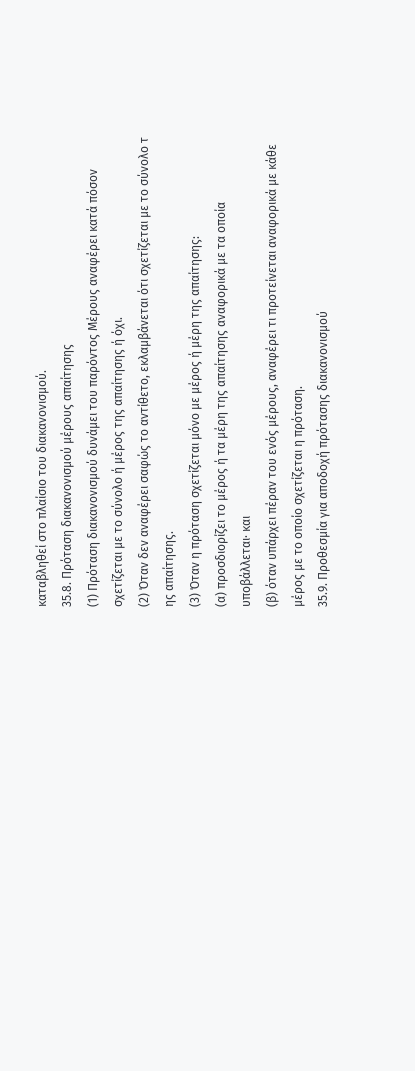καταβληθεί στο πλαίσιο του διακανονισμού.
35.8. Πρόταση διακανονισμού μέρους απαίτησης
(1) Πρόταση διακανονισμού δυνάμει του παρόντος Μέρους αναφέρει κατά πόσον σχετίζεται με το σύνολο ή μέρος της απαίτησης ή όχι.
(2) Όταν δεν αναφέρει σαφώς το αντίθετο, εκλαμβάνεται ότι σχετίζεται με το σύνολο τ ης απαίτησης.
(3) Όταν η πρόταση σχετίζεται μόνο με μέρος ή μέρη της απαίτησης:
(α) προσδιορίζει το μέρος ή τα μέρη της απαίτησης αναφορικά με τα οποία υποβάλλεται· και
(β) όταν υπάρχει πέραν του ενός μέρους, αναφέρει τι προτείνεται αναφορικά με κάθε μέρος με το οποίο σχετίζεται η πρόταση.
35.9. Προθεσμία για αποδοχή πρότασης διακανονισμού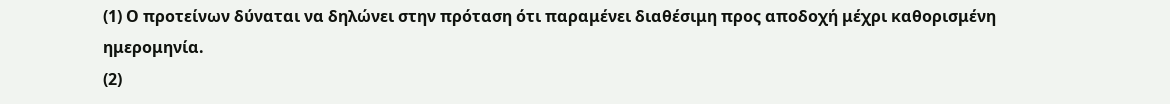(1) Ο προτείνων δύναται να δηλώνει στην πρόταση ότι παραμένει διαθέσιμη προς αποδοχή μέχρι καθορισμένη ημερομηνία.
(2)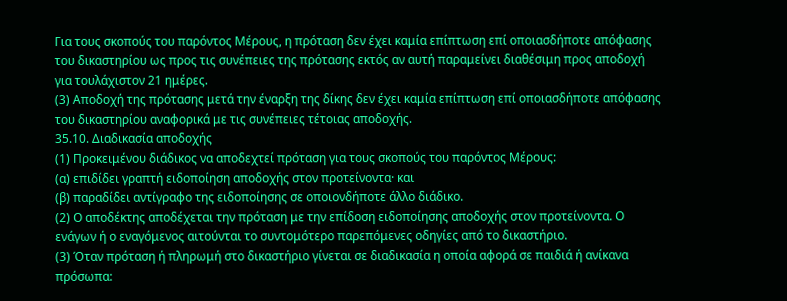Για τους σκοπούς του παρόντος Μέρους, η πρόταση δεν έχει καμία επίπτωση επί οποιασδήποτε απόφασης του δικαστηρίου ως προς τις συνέπειες της πρότασης εκτός αν αυτή παραμείνει διαθέσιμη προς αποδοχή για τουλάχιστον 21 ημέρες.
(3) Αποδοχή της πρότασης μετά την έναρξη της δίκης δεν έχει καμία επίπτωση επί οποιασδήποτε απόφασης του δικαστηρίου αναφορικά με τις συνέπειες τέτοιας αποδοχής.
35.10. Διαδικασία αποδοχής
(1) Προκειμένου διάδικος να αποδεχτεί πρόταση για τους σκοπούς του παρόντος Μέρους:
(α) επιδίδει γραπτή ειδοποίηση αποδοχής στον προτείνοντα· και
(β) παραδίδει αντίγραφο της ειδοποίησης σε οποιονδήποτε άλλο διάδικο.
(2) Ο αποδέκτης αποδέχεται την πρόταση με την επίδοση ειδοποίησης αποδοχής στον προτείνοντα. Ο ενάγων ή ο εναγόμενος αιτούνται το συντομότερο παρεπόμενες οδηγίες από το δικαστήριο.
(3) Όταν πρόταση ή πληρωμή στο δικαστήριο γίνεται σε διαδικασία η οποία αφορά σε παιδιά ή ανίκανα πρόσωπα: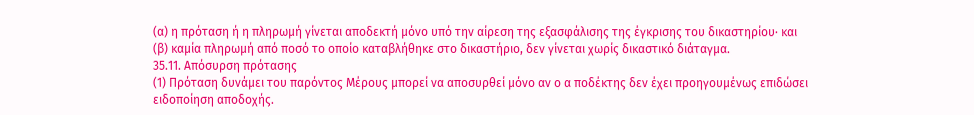(α) η πρόταση ή η πληρωμή γίνεται αποδεκτή μόνο υπό την αίρεση της εξασφάλισης της έγκρισης του δικαστηρίου· και
(β) καμία πληρωμή από ποσό το οποίο καταβλήθηκε στο δικαστήριο, δεν γίνεται χωρίς δικαστικό διάταγμα.
35.11. Απόσυρση πρότασης
(1) Πρόταση δυνάμει του παρόντος Μέρους μπορεί να αποσυρθεί μόνο αν ο α ποδέκτης δεν έχει προηγουμένως επιδώσει ειδοποίηση αποδοχής.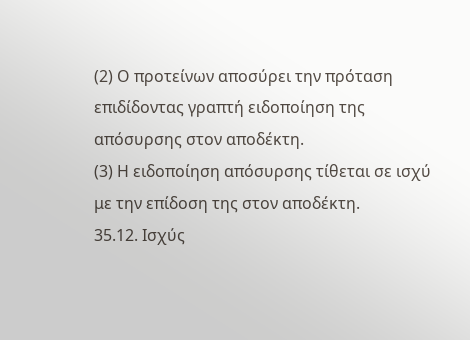(2) Ο προτείνων αποσύρει την πρόταση επιδίδοντας γραπτή ειδοποίηση της απόσυρσης στον αποδέκτη.
(3) Η ειδοποίηση απόσυρσης τίθεται σε ισχύ με την επίδοση της στον αποδέκτη.
35.12. Ισχύς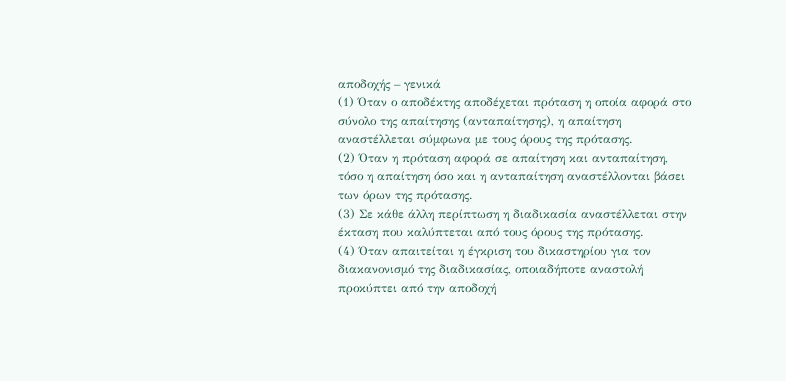αποδοχής – γενικά
(1) Όταν ο αποδέκτης αποδέχεται πρόταση η οποία αφορά στο σύνολο της απαίτησης (ανταπαίτησης), η απαίτηση αναστέλλεται σύμφωνα με τους όρους της πρότασης.
(2) Όταν η πρόταση αφορά σε απαίτηση και ανταπαίτηση, τόσο η απαίτηση όσο και η ανταπαίτηση αναστέλλονται βάσει των όρων της πρότασης.
(3) Σε κάθε άλλη περίπτωση η διαδικασία αναστέλλεται στην έκταση που καλύπτεται από τους όρους της πρότασης.
(4) Όταν απαιτείται η έγκριση του δικαστηρίου για τον διακανονισμό της διαδικασίας, οποιαδήποτε αναστολή προκύπτει από την αποδοχή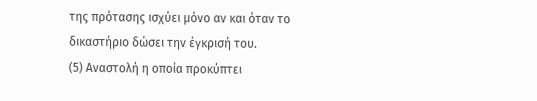της πρότασης ισχύει μόνο αν και όταν το δικαστήριο δώσει την έγκρισή του.
(5) Αναστολή η οποία προκύπτει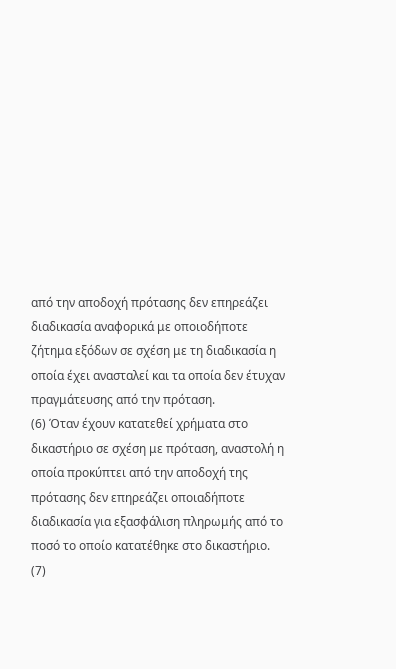από την αποδοχή πρότασης δεν επηρεάζει διαδικασία αναφορικά με οποιοδήποτε ζήτημα εξόδων σε σχέση με τη διαδικασία η οποία έχει ανασταλεί και τα οποία δεν έτυχαν πραγμάτευσης από την πρόταση.
(6) Όταν έχουν κατατεθεί χρήματα στο δικαστήριο σε σχέση με πρόταση, αναστολή η οποία προκύπτει από την αποδοχή της πρότασης δεν επηρεάζει οποιαδήποτε διαδικασία για εξασφάλιση πληρωμής από το ποσό το οποίο κατατέθηκε στο δικαστήριο.
(7)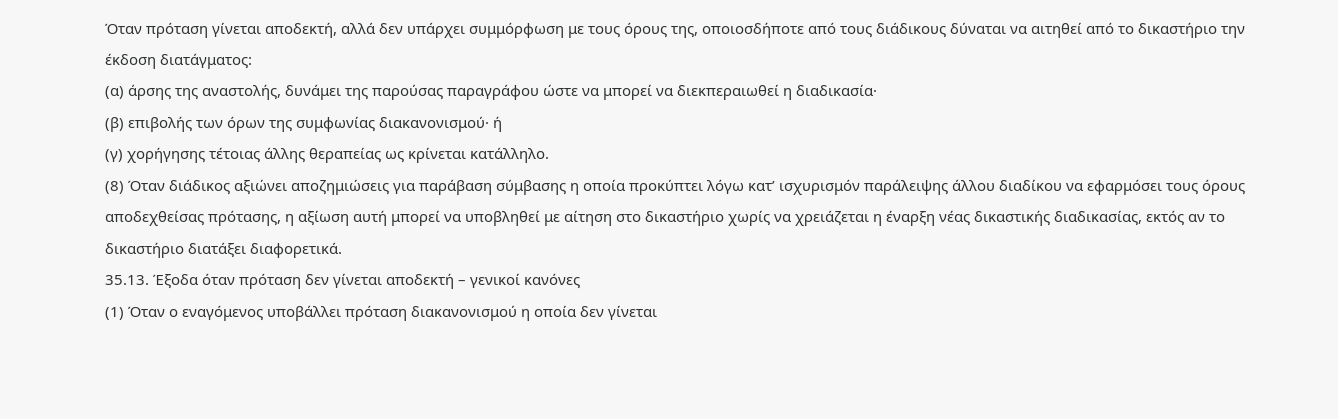Όταν πρόταση γίνεται αποδεκτή, αλλά δεν υπάρχει συμμόρφωση με τους όρους της, οποιοσδήποτε από τους διάδικους δύναται να αιτηθεί από το δικαστήριο την έκδοση διατάγματος:
(α) άρσης της αναστολής, δυνάμει της παρούσας παραγράφου ώστε να μπορεί να διεκπεραιωθεί η διαδικασία·
(β) επιβολής των όρων της συμφωνίας διακανονισμού· ή
(γ) χορήγησης τέτοιας άλλης θεραπείας ως κρίνεται κατάλληλο.
(8) Όταν διάδικος αξιώνει αποζημιώσεις για παράβαση σύμβασης η οποία προκύπτει λόγω κατ’ ισχυρισμόν παράλειψης άλλου διαδίκου να εφαρμόσει τους όρους αποδεχθείσας πρότασης, η αξίωση αυτή μπορεί να υποβληθεί με αίτηση στο δικαστήριο χωρίς να χρειάζεται η έναρξη νέας δικαστικής διαδικασίας, εκτός αν το δικαστήριο διατάξει διαφορετικά.
35.13. Έξοδα όταν πρόταση δεν γίνεται αποδεκτή – γενικοί κανόνες
(1) Όταν ο εναγόμενος υποβάλλει πρόταση διακανονισμού η οποία δεν γίνεται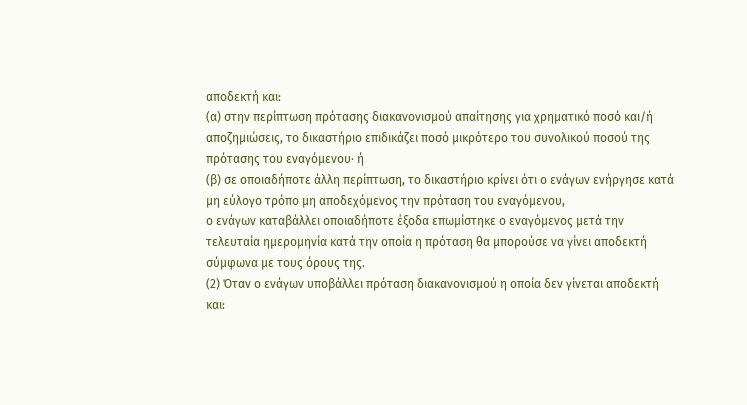αποδεκτή και:
(α) στην περίπτωση πρότασης διακανονισμού απαίτησης για χρηματικό ποσό και/ή αποζημιώσεις, το δικαστήριο επιδικάζει ποσό μικρότερο του συνολικού ποσού της πρότασης του εναγόμενου· ή
(β) σε οποιαδήποτε άλλη περίπτωση, το δικαστήριο κρίνει ότι ο ενάγων ενήργησε κατά μη εύλογο τρόπο μη αποδεχόμενος την πρόταση του εναγόμενου,
ο ενάγων καταβάλλει οποιαδήποτε έξοδα επωμίστηκε ο εναγόμενος μετά την τελευταία ημερομηνία κατά την οποία η πρόταση θα μπορούσε να γίνει αποδεκτή σύμφωνα με τους όρους της.
(2) Όταν ο ενάγων υποβάλλει πρόταση διακανονισμού η οποία δεν γίνεται αποδεκτή και: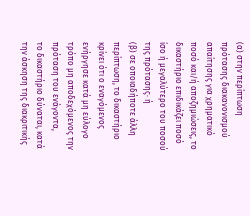(α) στην περίπτωση πρότασης διακανονισμού απαίτησης για χρηματικό ποσό και/ή αποζημιώσεις, το δικαστήριο επιδικάζει ποσό ίσο ή μεγαλύτερο του ποσού της πρότασης· ή
(β) σε οποιαδήποτε άλλη περίπτωση, το δικαστήριο κρίνει ότι ο εναγόμενος ενήργησε κατά μη εύλογο τρόπο μη αποδεχόμενος την πρόταση του ενάγοντα,
το δικαστήριο δύναται, κατά την άσκηση της διακριτικής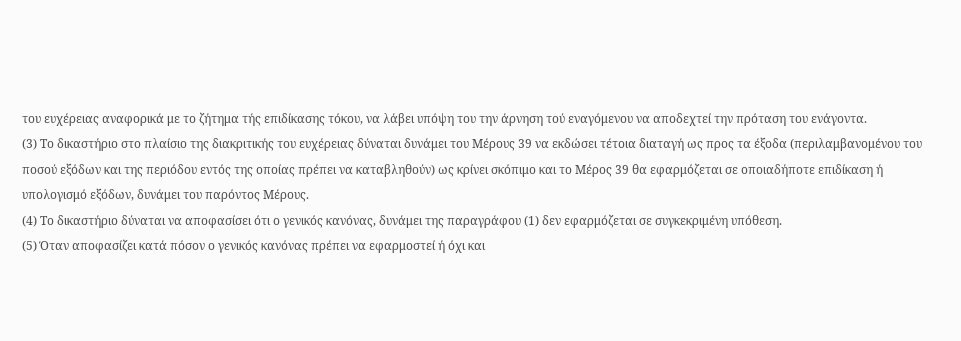του ευχέρειας αναφορικά με το ζήτημα τής επιδίκασης τόκου, να λάβει υπόψη του την άρνηση τού εναγόμενου να αποδεχτεί την πρόταση του ενάγοντα.
(3) Το δικαστήριο στο πλαίσιο της διακριτικής του ευχέρειας δύναται δυνάμει του Μέρους 39 να εκδώσει τέτοια διαταγή ως προς τα έξοδα (περιλαμβανομένου του ποσού εξόδων και της περιόδου εντός της οποίας πρέπει να καταβληθούν) ως κρίνει σκόπιμο και το Μέρος 39 θα εφαρμόζεται σε οποιαδήποτε επιδίκαση ή υπολογισμό εξόδων, δυνάμει του παρόντος Μέρους.
(4) Το δικαστήριο δύναται να αποφασίσει ότι ο γενικός κανόνας, δυνάμει της παραγράφου (1) δεν εφαρμόζεται σε συγκεκριμένη υπόθεση.
(5) Όταν αποφασίζει κατά πόσον ο γενικός κανόνας πρέπει να εφαρμοστεί ή όχι και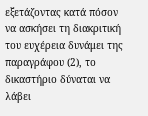εξετάζοντας κατά πόσον να ασκήσει τη διακριτική του ευχέρεια δυνάμει της παραγράφου (2), το δικαστήριο δύναται να λάβει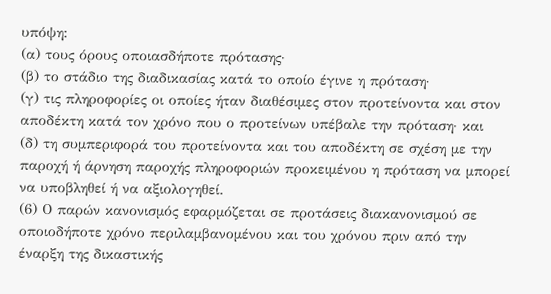υπόψη:
(α) τους όρους οποιασδήποτε πρότασης·
(β) το στάδιο της διαδικασίας κατά το οποίο έγινε η πρόταση·
(γ) τις πληροφορίες οι οποίες ήταν διαθέσιμες στον προτείνοντα και στον αποδέκτη κατά τον χρόνο που ο προτείνων υπέβαλε την πρόταση· και
(δ) τη συμπεριφορά του προτείνοντα και του αποδέκτη σε σχέση με την παροχή ή άρνηση παροχής πληροφοριών προκειμένου η πρόταση να μπορεί να υποβληθεί ή να αξιολογηθεί.
(6) Ο παρών κανονισμός εφαρμόζεται σε προτάσεις διακανονισμού σε οποιοδήποτε χρόνο περιλαμβανομένου και του χρόνου πριν από την έναρξη της δικαστικής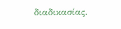διαδικασίας.